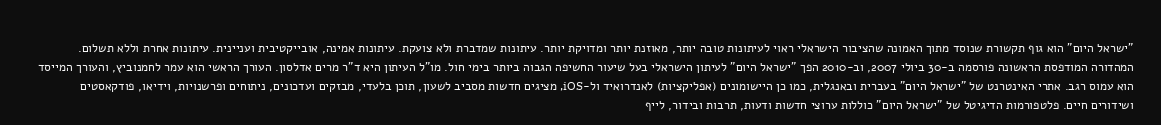"ישראל היום" הוא גוף תקשורת שנוסד מתוך האמונה שהציבור הישראלי ראוי לעיתונות טובה יותר, מאוזנת יותר ומדויקת יותר. עיתונות שמדברת ולא צועקת. עיתונות אמינה, אובייקטיבית ועניינית. עיתונות אחרת וללא תשלום. המהדורה המודפסת הראשונה פורסמה ב-30 ביולי 2007, וב-2010 הפך "ישראל היום" לעיתון הישראלי בעל שיעור החשיפה הגבוה ביותר בימי חול. מו"ל העיתון היא ד"ר מרים אדלסון. העורך הראשי הוא עמר לחמנוביץ, והעורך המייסד הוא עמוס רגב. אתרי האינטרנט של "ישראל היום" בעברית ובאנגלית, כמו כן היישומונים (אפליקציות) לאנדרואיד ול-iOS, מציגים חדשות מסביב לשעון, תוכן בלעדי, מבזקים ועדכונים, ניתוחים ופרשנויות, וידיאו, פודקאסטים ושידורים חיים. פלטפורמות הדיגיטל של "ישראל היום" כוללות ערוצי חדשות ודעות, תרבות ובידור, לייף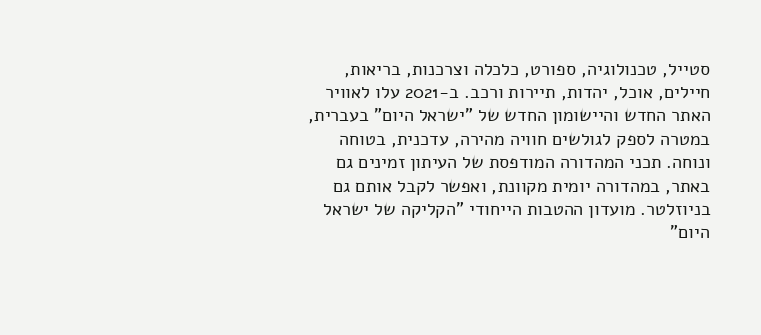סטייל, טכנולוגיה, ספורט, כלכלה וצרכנות, בריאות, חיילים, אוכל, יהדות, תיירות ורכב. ב-2021 עלו לאוויר האתר החדש והיישומון החדש של "ישראל היום" בעברית, במטרה לספק לגולשים חוויה מהירה, עדכנית, בטוחה ונוחה. תכני המהדורה המודפסת של העיתון זמינים גם באתר, במהדורה יומית מקוונת, ואפשר לקבל אותם גם בניוזלטר. מועדון ההטבות הייחודי "הקליקה של ישראל היום"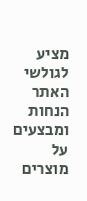מציע לגולשי האתר הנחות ומבצעים על מוצרים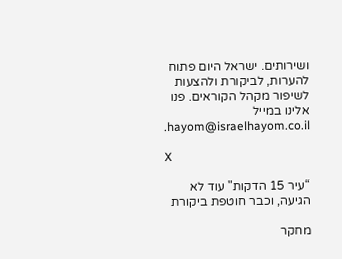ושירותים. ישראל היום פתוח להערות, לביקורת ולהצעות לשיפור מקהל הקוראים. פנו אלינו במייל hayom@israelhayom.co.il.

X

“עיר 15 הדקות" עוד לא הגיעה, וכבר חוטפת ביקורת

מחקר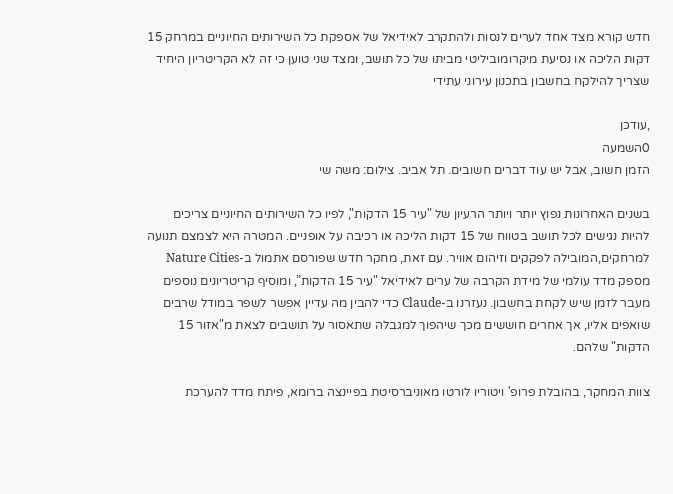חדש קורא מצד אחד לערים לנסות ולהתקרב לאידיאל של אספקת כל השירותים החיוניים במרחק 15 דקות הליכה או נסיעת מיקרומוביליטי מביתו של כל תושב, ומצד שני טוען כי זה לא הקריטריון היחיד שצריך להילקח בחשבון בתכנון עירוני עתידי

,עודכן
0השמעה
הזמן חשוב, אבל יש עוד דברים חשובים. תל אביב. צילום: משה שי

בשנים האחרונות נפוץ יותר ויותר הרעיון של "עיר 15 הדקות", לפיו כל השירותים החיוניים צריכים להיות נגישים לכל תושב בטווח של 15 דקות הליכה או רכיבה על אופניים. המטרה היא לצמצם תנועה למרחקים,המובילה לפקקים וזיהום אוויר. עם זאת, מחקר חדש שפורסם אתמול ב-Nature Cities מספק מדד עולמי של מידת הקרבה של ערים לאידיאל "עיר 15 הדקות”, ומוסיף קריטריונים נוספים מעבר לזמן שיש לקחת בחשבון. נעזרנו ב-Claude כדי להבין מה עדיין אפשר לשפר במודל שרבים שואפים אליו, אך אחרים חוששים מכך שיהפוך למגבלה שתאסור על תושבים לצאת מ"אזור 15 הדקות" שלהם.

צוות המחקר, בהובלת פרופ' ויטוריו לורטו מאוניברסיטת בפיינצה ברומא, פיתח מדד להערכת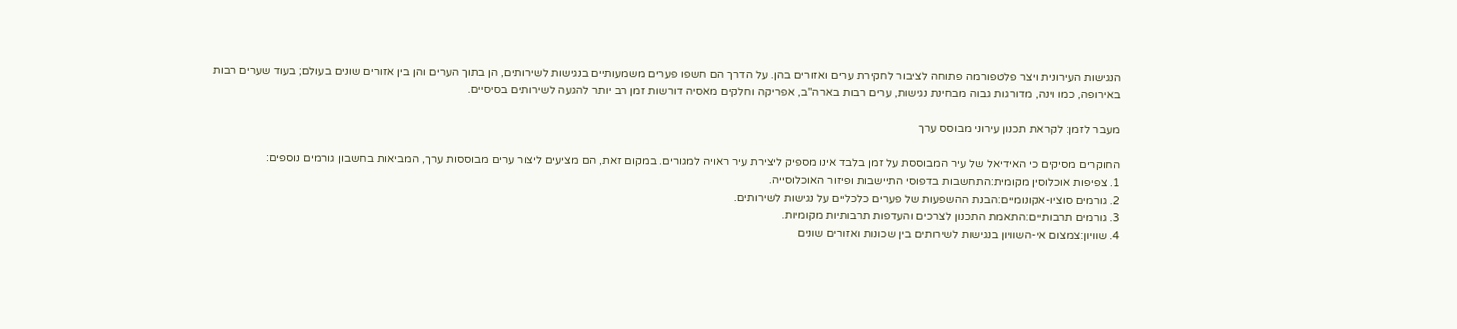הנגישות העירונית ויצר פלטפורמה פתוחה לציבור לחקירת ערים ואזורים בהן. על הדרך הם חשפו פערים משמעותיים בנגישות לשירותים, הן בתוך הערים והן בין אזורים שונים בעולם; בעוד שערים רבות באירופה, כמו וינה, מדורגות גבוה מבחינת נגישות, ערים רבות בארה"ב, אפריקה וחלקים מאסיה דורשות זמן רב יותר להגעה לשירותים בסיסיים.

מעבר לזמן: לקראת תכנון עירוני מבוסס ערך

החוקרים מסיקים כי האידיאל של עיר המבוססת על זמן בלבד אינו מספיק ליצירת עיר ראויה למגורים. במקום זאת, הם מציעים ליצור ערים מבוססות ערך, המביאות בחשבון גורמים נוספים:
1. צפיפות אוכלוסין מקומית:התחשבות בדפוסי התיישבות ופיזור האוכלוסייה.
2. גורמים סוציו-אקונומיים:הבנת ההשפעות של פערים כלכליים על נגישות לשירותים.
3. גורמים תרבותיים:התאמת התכנון לצרכים והעדפות תרבותיות מקומיות.
4. שוויון:צמצום אי-השוויון בנגישות לשירותים בין שכונות ואזורים שונים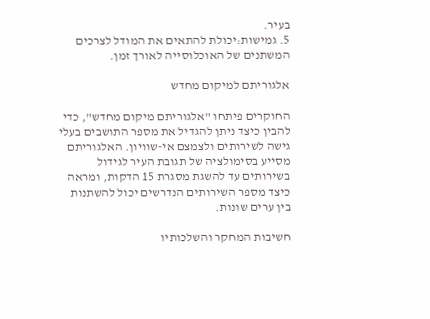בעיר.
5. גמישות:יכולת להתאים את המודל לצרכים המשתנים של האוכלוסייה לאורך זמן.

אלגוריתם למיקום מחדש

החוקרים פיתחו "אלגוריתם מיקום מחדש", כדי להבין כיצד ניתן להגדיל את מספר התושבים בעלי גישה לשירותים ולצמצם אי-שוויון. האלגוריתם מסייע בסימולציה של תגובת העיר לגידול בשירותים עד להשגת מסגרת 15 הדקות, ומראה כיצד מספר השירותים הנדרשים יכול להשתנות בין ערים שונות.

חשיבות המחקר והשלכותיו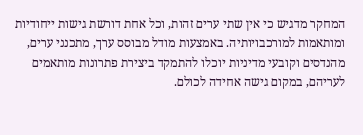המחקר מדגיש כי אין שתי ערים זהות, וכל אחת דורשת גישות ייחודיות ומותאמות למורכבויותיה. באמצעות מודל מבוסס ערך, מתכנני ערים, מהנדסים וקובעי מדיניות יוכלו להתמקד ביצירת פתרונות מותאמים לעריהם, במקום גישה אחידה לכולם.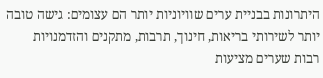היתרונות בבניית ערים שוויוניות יותר הם עצומים: גישה טובה יותר לשירותי בריאות, חינוך, תרבות, מתקנים והזדמנויות רבות שערים מציעות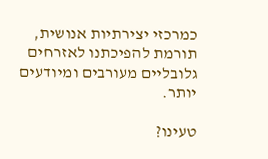כמרכזי יצירתיות אנושית, תורמת להפיכתנו לאזרחים גלובליים מעורבים ומיודעים יותר.

טעינו?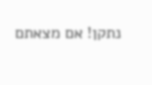נתקן! אם מצאתם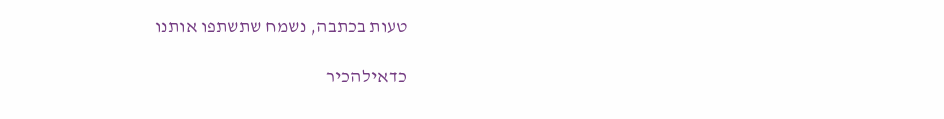טעות בכתבה, נשמח שתשתפו אותנו

כדאילהכיר